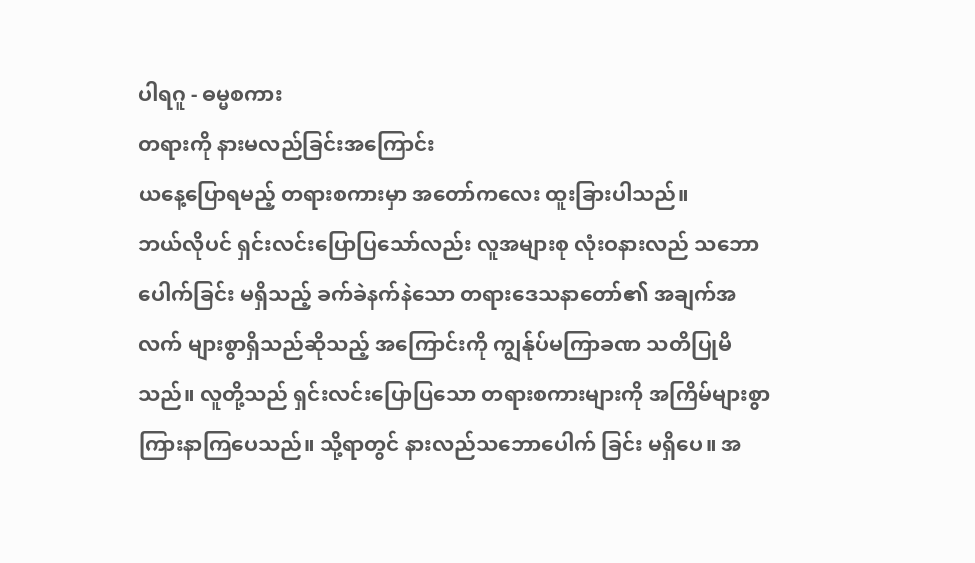ပါရဂူ - ဓမ္မစကား
တရားကို နားမလည်ခြင်းအကြောင်း
ယနေ့ပြောရမည့် တရားစကားမှာ အတော်ကလေး ထူးခြားပါသည်။
ဘယ်လိုပင် ရှင်းလင်းပြောပြသော်လည်း လူအများစု လုံးဝနားလည် သဘောပေါက်ခြင်း မရှိသည့် ခက်ခဲနက်နဲသော တရားဒေသနာတော်၏ အချက်အလက် များစွာရှိသည်ဆိုသည့် အကြောင်းကို ကျွန်ုပ်မကြာခဏ သတိပြုမိသည်။ လူတို့သည် ရှင်းလင်းပြောပြသော တရားစကားများကို အကြိမ်များစွာ ကြားနာကြပေသည်။ သို့ရာတွင် နားလည်သဘောပေါက် ခြင်း မရှိပေ။ အ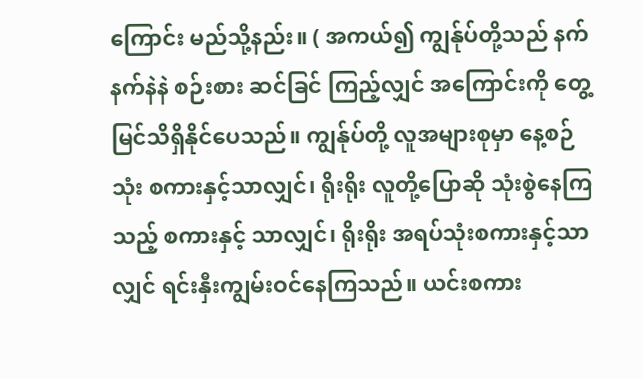ကြောင်း မည်သို့နည်း။ ( အကယ်၍ ကျွန်ုပ်တို့သည် နက်နက်နဲနဲ စဉ်းစား ဆင်ခြင် ကြည့်လျှင် အကြောင်းကို တွေ့မြင်သိရှိနိုင်ပေသည်။ ကျွန်ုပ်တို့ လူအများစုမှာ နေ့စဉ် သုံး စကားနှင့်သာလျှင်၊ ရိုးရိုး လူတို့ပြောဆို သုံးစွဲနေကြသည့် စကားနှင့် သာလျှင်၊ ရိုးရိုး အရပ်သုံးစကားနှင့်သာလျှင် ရင်းနှီးကျွမ်းဝင်နေကြသည်။ ယင်းစကား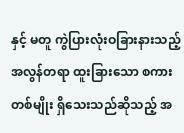နှင့် မတူ ကွဲပြားလုံးဝခြားနားသည့် အလွန်တရာ ထူးခြားသော စကားတစ်မျိုး ရှိသေးသည်ဆိုသည့် အ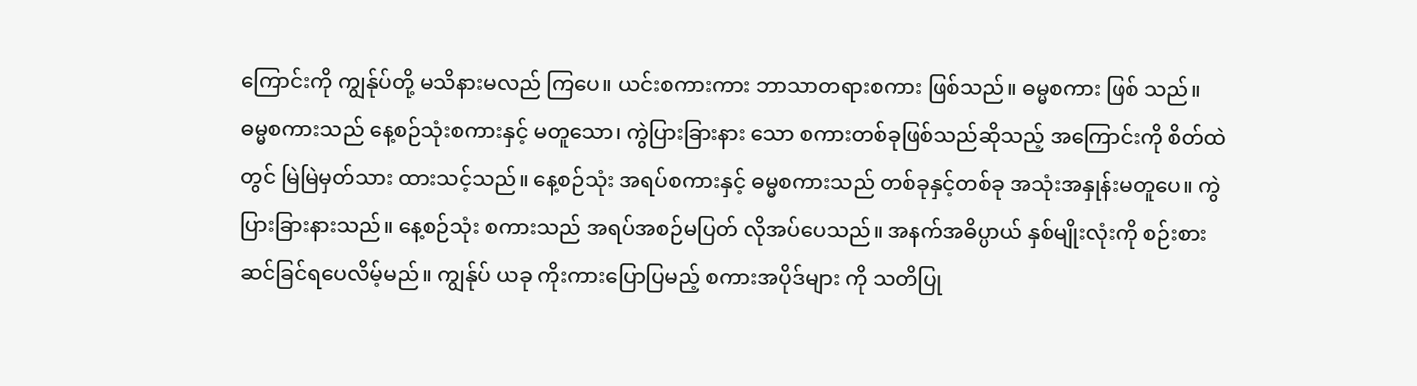ကြောင်းကို ကျွန်ုပ်တို့ မသိနားမလည် ကြပေ။ ယင်းစကားကား ဘာသာတရားစကား ဖြစ်သည်။ ဓမ္မစကား ဖြစ် သည်။
ဓမ္မစကားသည် နေ့စဉ်သုံးစကားနှင့် မတူသော၊ ကွဲပြားခြားနား သော စကားတစ်ခုဖြစ်သည်ဆိုသည့် အကြောင်းကို စိတ်ထဲတွင် မြဲမြဲမှတ်သား ထားသင့်သည်။ နေ့စဉ်သုံး အရပ်စကားနှင့် ဓမ္မစကားသည် တစ်ခုနှင့်တစ်ခု အသုံးအနှုန်းမတူပေ။ ကွဲပြားခြားနားသည်။ နေ့စဉ်သုံး စကားသည် အရပ်အစဉ်မပြတ် လိုအပ်ပေသည်။ အနက်အဓိပ္ပာယ် နှစ်မျိုးလုံးကို စဉ်းစား ဆင်ခြင်ရပေလိမ့်မည်။ ကျွန်ုပ် ယခု ကိုးကားပြောပြမည့် စကားအပိုဒ်များ ကို သတိပြု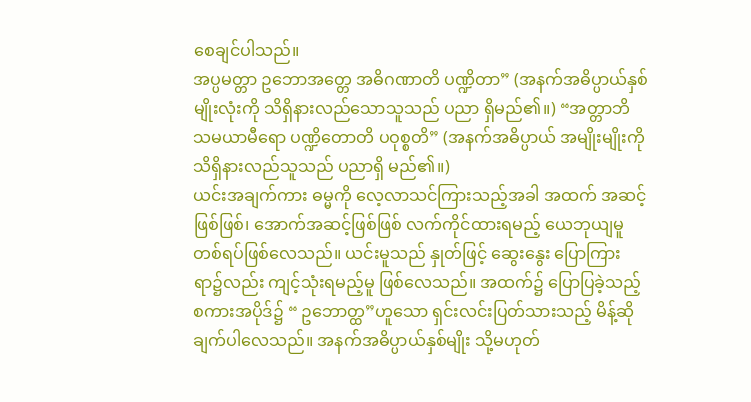စေချင်ပါသည်။
အပ္ပမတ္တာ ဥဘောအတ္တေ အဓိဂဏာတိ ပဏ္ဍိတာ” (အနက်အဓိပ္ပာယ်နှစ်မျိုးလုံးကို သိရှိနားလည်သောသူသည် ပညာ ရှိမည်၏။) “အတ္တာဘိ သမယာမီရော ပဏ္ဍိတောတိ ပဝုစ္စတိ” (အနက်အဓိပ္ပာယ် အမျိုးမျိုးကို သိရှိနားလည်သူသည် ပညာရှိ မည်၏။)
ယင်းအချက်ကား ဓမ္မကို လေ့လာသင်ကြားသည့်အခါ အထက် အဆင့်ဖြစ်ဖြစ်၊ အောက်အဆင့်ဖြစ်ဖြစ် လက်ကိုင်ထားရမည့် ယေဘုယျမူ တစ်ရပ်ဖြစ်လေသည်။ ယင်းမူသည် နှုတ်ဖြင့် ဆွေးနွေး ပြောကြားရာ၌လည်း ကျင့်သုံးရမည့်မူ ဖြစ်လေသည်။ အထက်၌ ပြောပြခဲ့သည့် စကားအပိုဒ်၌ “ ဥဘောတ္ထ”ဟူသော ရှင်းလင်းပြတ်သားသည့် မိန့်ဆိုချက်ပါလေသည်။ အနက်အဓိပ္ပာယ်နှစ်မျိုး သို့မဟုတ်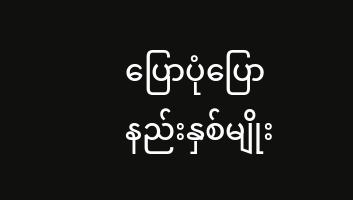ပြောပုံပြောနည်းနှစ်မျိုး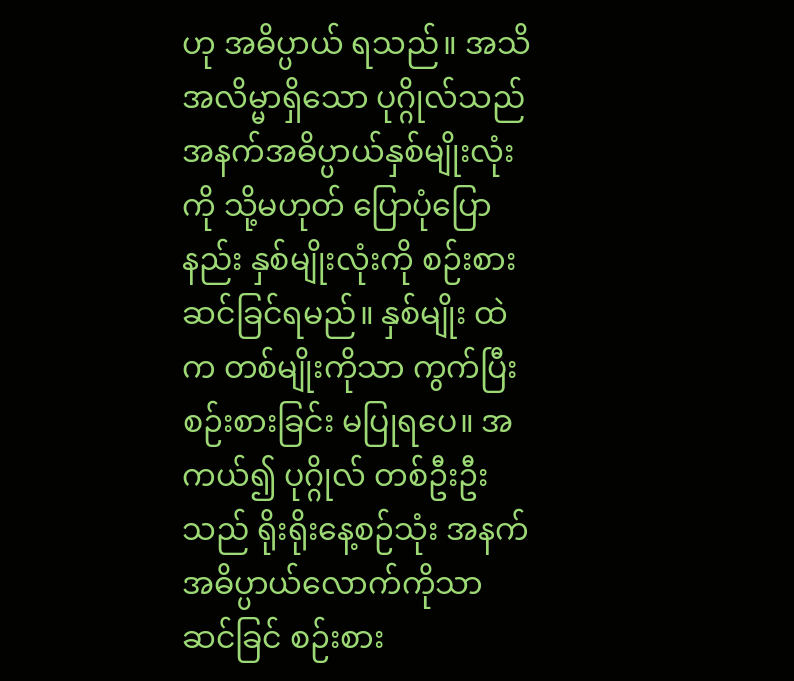ဟု အဓိပ္ပာယ် ရသည်။ အသိအလိမ္မာရှိသော ပုဂ္ဂိုလ်သည် အနက်အဓိပ္ပာယ်နှစ်မျိုးလုံးကို သို့မဟုတ် ပြောပုံပြောနည်း နှစ်မျိုးလုံးကို စဉ်းစားဆင်ခြင်ရမည်။ နှစ်မျိုး ထဲက တစ်မျိုးကိုသာ ကွက်ပြီး စဉ်းစားခြင်း မပြုရပေ။ အကယ်၍ ပုဂ္ဂိုလ် တစ်ဦးဦးသည် ရိုးရိုးနေ့စဉ်သုံး အနက်အဓိပ္ပာယ်လောက်ကိုသာ ဆင်ခြင် စဉ်းစား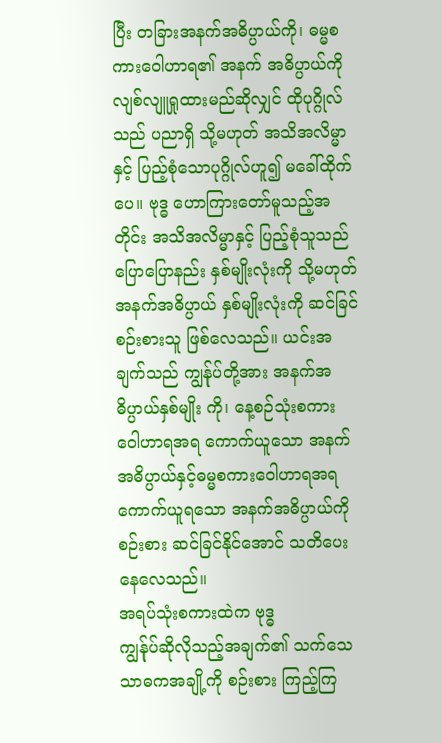ပြီး တခြားအနက်အဓိပ္ပာယ်ကို၊ ဓမ္မစကားဝေါဟာရ၏ အနက် အဓိပ္ပာယ်ကို လျစ်လျူရှုထားမည်ဆိုလျှင် ထိုပုဂ္ဂိုလ်သည် ပညာရှိ သို့မဟုတ် အသိအလိမ္မာနှင့် ပြည့်စုံသောပုဂ္ဂိုလ်ဟူ၍ မခေါ်ထိုက်ပေ။ ဗုဒ္ဓ ဟောကြားတော်မူသည့်အတိုင်း အသိအလိမ္မာနှင့် ပြည့်စုံသူသည် ပြောပြောနည်း နှစ်မျိုးလုံးကို သို့မဟုတ် အနက်အဓိပ္ပာယ် နှစ်မျိုးလုံးကို ဆင်ခြင်စဉ်းစားသူ ဖြစ်လေသည်။ ယင်းအချက်သည် ကျွန်ုပ်တို့အား အနက်အဓိပ္ပာယ်နှစ်မျိုး ကို၊ နေ့စဉ်သုံးစကား ဝေါဟာရအရ ကောက်ယူသော အနက်အဓိပ္ပာယ်နှင့်ဓမ္မစကားဝေါဟာရအရ ကောက်ယူရသော အနက်အဓိပ္ပာယ်ကို စဉ်းစား ဆင်ခြင်နိုင်အောင် သတိပေးနေလေသည်။
အရပ်သုံးစကားထဲက ဗုဒ္ဓ
ကျွန်ုပ်ဆိုလိုသည့်အချက်၏ သက်သေသာဓကအချို့ကို စဉ်းစား ကြည့်ကြ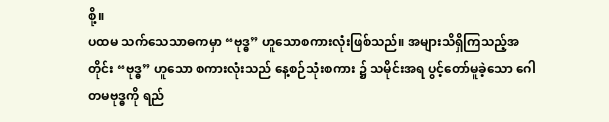စို့။
ပထမ သက်သေသာဓကမှာ “ဗုဒ္ဓ” ဟူသောစကားလုံးဖြစ်သည်။ အများသိရှိကြသည့်အတိုင်း “ဗုဒ္ဓ” ဟူသော စကားလုံးသည် နေ့စဉ်သုံးစကား ၌ သမိုင်းအရ ပွင့်တော်မူခဲ့သော ဂေါတမဗုဒ္ဓကို ရည်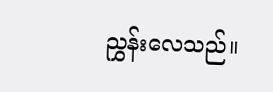ညွှန်းလေသည်။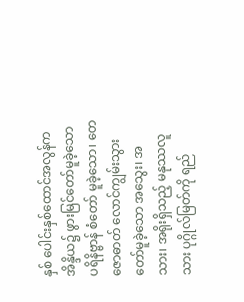နှစ် ပေါင်းနှစ်ထောင်အလွန်က အိန္ဒိယ၌ ဖွားမြင်တော်မူခဲ့သော ပရိနိဗ္ဗာန် စံတော် မူခဲ့သော၊ တေဇောဓာတ် လောင်ကျွမ်းသွားတော်မူခဲ့သော အသွေး၊ အသား၊ အရိုးရှိသည့် မနုဿလူသား ပုဂ္ဂိုလ်မြတ်ကို ရည်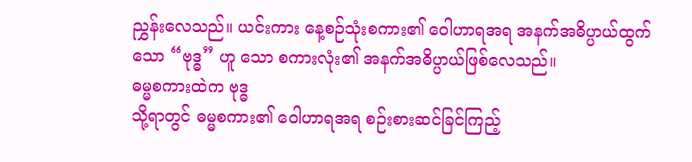ညွှန်းလေသည်။ ယင်းကား နေ့စဉ်သုံးစကား၏ ဝေါဟာရအရ အနက်အဓိပ္ပာယ်ထွက်သော “ဗုဒ္ဓ” ဟူ သော စကားလုံး၏ အနက်အဓိပ္ပာယ်ဖြစ်လေသည်။
ဓမ္မစကားထဲက ဗုဒ္ဓ
သို့ရာတွင် ဓမ္မစကား၏ ဝေါဟာရအရ စဉ်းစားဆင်ခြင်ကြည့်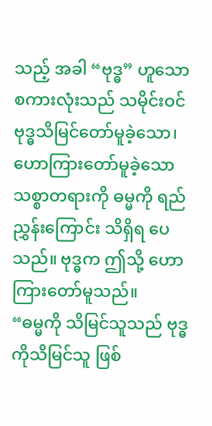သည့် အခါ “ဗုဒ္ဓ” ဟူသော စကားလုံးသည် သမိုင်းဝင် ဗုဒ္ဓသိမြင်တော်မူခဲ့သော၊ ဟောကြားတော်မူခဲ့သော သစ္စာတရားကို ဓမ္မကို ရည်ညွှန်းကြောင်း သိရှိရ ပေသည်။ ဗုဒ္ဓက ဤသို့ ဟောကြားတော်မူသည်။
“ဓမ္မကို သိမြင်သူသည် ဗုဒ္ဓကိုသိမြင်သူ ဖြစ်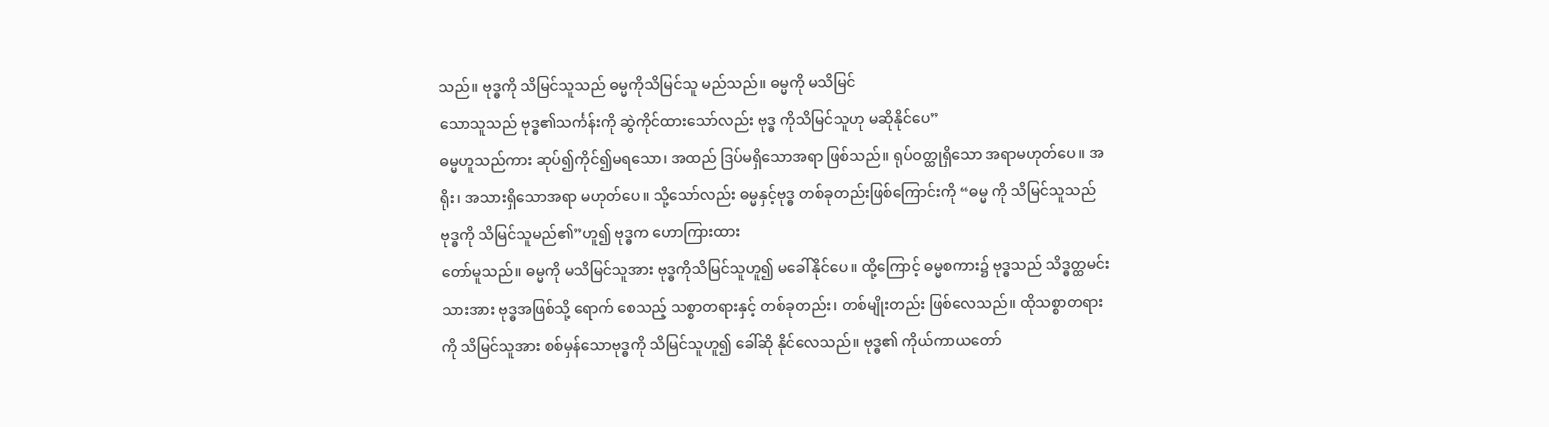သည်။ ဗုဒ္ဓကို သိမြင်သူသည် ဓမ္မကိုသိမြင်သူ မည်သည်။ ဓမ္မကို မသိမြင်
သောသူသည် ဗုဒ္ဓ၏သင်္ကန်းကို ဆွဲကိုင်ထားသော်လည်း ဗုဒ္ဓ ကိုသိမြင်သူဟု မဆိုနိုင်ပေ”
ဓမ္မဟူသည်ကား ဆုပ်၍ကိုင်၍မရသော၊ အထည် ဒြပ်မရှိသောအရာ ဖြစ်သည်။ ရုပ်ဝတ္ထုရှိသော အရာမဟုတ်ပေ။ အရိုး၊ အသားရှိသောအရာ မဟုတ်ပေ။ သို့သော်လည်း ဓမ္မနှင့်ဗုဒ္ဓ တစ်ခုတည်းဖြစ်ကြောင်းကို “ဓမ္မ ကို သိမြင်သူသည် ဗုဒ္ဓကို သိမြင်သူမည်၏”ဟူ၍ ဗုဒ္ဓက ဟောကြားထား
တော်မူသည်။ ဓမ္မကို မသိမြင်သူအား ဗုဒ္ဓကိုသိမြင်သူဟူ၍ မခေါ်နိုင်ပေ။ ထို့ကြောင့် ဓမ္မစကား၌ ဗုဒ္ဓသည် သိဒ္ဓတ္ထမင်းသားအား ဗုဒ္ဓအဖြစ်သို့ ရောက် စေသည့် သစ္စာတရားနှင့် တစ်ခုတည်း၊ တစ်မျိုးတည်း ဖြစ်လေသည်။ ထိုသစ္စာတရားကို သိမြင်သူအား စစ်မှန်သောဗုဒ္ဓကို သိမြင်သူဟူ၍ ခေါ်ဆို နိုင်လေသည်။ ဗုဒ္ဓ၏ ကိုယ်ကာယတော်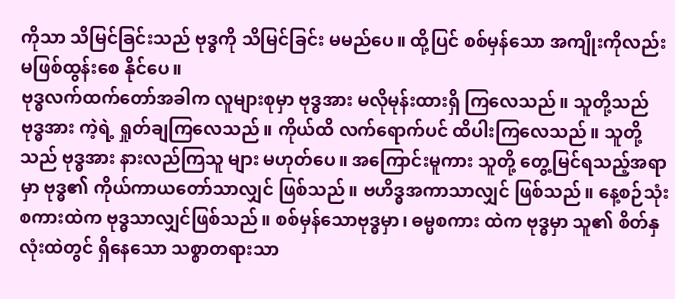ကိုသာ သိမြင်ခြင်းသည် ဗုဒ္ဓကို သိမြင်ခြင်း မမည်ပေ။ ထို့ပြင် စစ်မှန်သော အကျိုးကိုလည်း မဖြစ်ထွန်းစေ နိုင်ပေ။
ဗုဒ္ဓလက်ထက်တော်အခါက လူများစုမှာ ဗုဒ္ဓအား မလိုမုန်းထားရှိ ကြလေသည်။ သူတို့သည် ဗုဒ္ဓအား ကဲ့ရဲ့ ရှုတ်ချကြလေသည်။ ကိုယ်ထိ လက်ရောက်ပင် ထိပါးကြလေသည်။ သူတို့သည် ဗုဒ္ဓအား နားလည်ကြသူ များ မဟုတ်ပေ။ အကြောင်းမူကား သူတို့ တွေ့မြင်ရသည့်အရာမှာ ဗုဒ္ဓ၏ ကိုယ်ကာယတော်သာလျှင် ဖြစ်သည်။ ဗဟိဒ္ဓအကာသာလျှင် ဖြစ်သည်။ နေ့စဉ်သုံးစကားထဲက ဗုဒ္ဓသာလျှင်ဖြစ်သည်။ စစ်မှန်သောဗုဒ္ဓမှာ၊ ဓမ္မစကား ထဲက ဗုဒ္ဓမှာ သူ၏ စိတ်နှလုံးထဲတွင် ရှိနေသော သစ္စာတရားသာ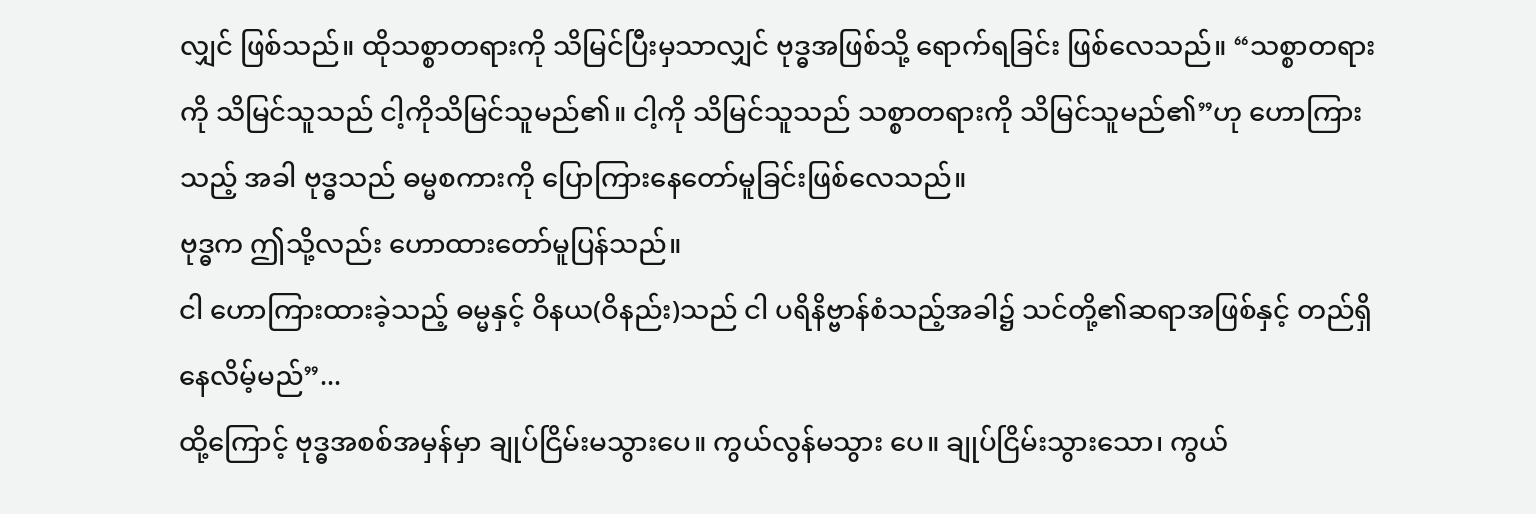လျှင် ဖြစ်သည်။ ထိုသစ္စာတရားကို သိမြင်ပြီးမှသာလျှင် ဗုဒ္ဓအဖြစ်သို့ ရောက်ရခြင်း ဖြစ်လေသည်။ “သစ္စာတရားကို သိမြင်သူသည် ငါ့ကိုသိမြင်သူမည်၏။ ငါ့ကို သိမြင်သူသည် သစ္စာတရားကို သိမြင်သူမည်၏”ဟု ဟောကြားသည့် အခါ ဗုဒ္ဓသည် ဓမ္မစကားကို ပြောကြားနေတော်မူခြင်းဖြစ်လေသည်။
ဗုဒ္ဓက ဤသို့လည်း ဟောထားတော်မူပြန်သည်။
ငါ ဟောကြားထားခဲ့သည့် ဓမ္မနှင့် ဝိနယ(ဝိနည်း)သည် ငါ ပရိနိဗ္ဗာန်စံသည့်အခါ၌ သင်တို့၏ဆရာအဖြစ်နှင့် တည်ရှိ နေလိမ့်မည်”...
ထို့ကြောင့် ဗုဒ္ဓအစစ်အမှန်မှာ ချုပ်ငြိမ်းမသွားပေ။ ကွယ်လွန်မသွား ပေ။ ချုပ်ငြိမ်းသွားသော၊ ကွယ်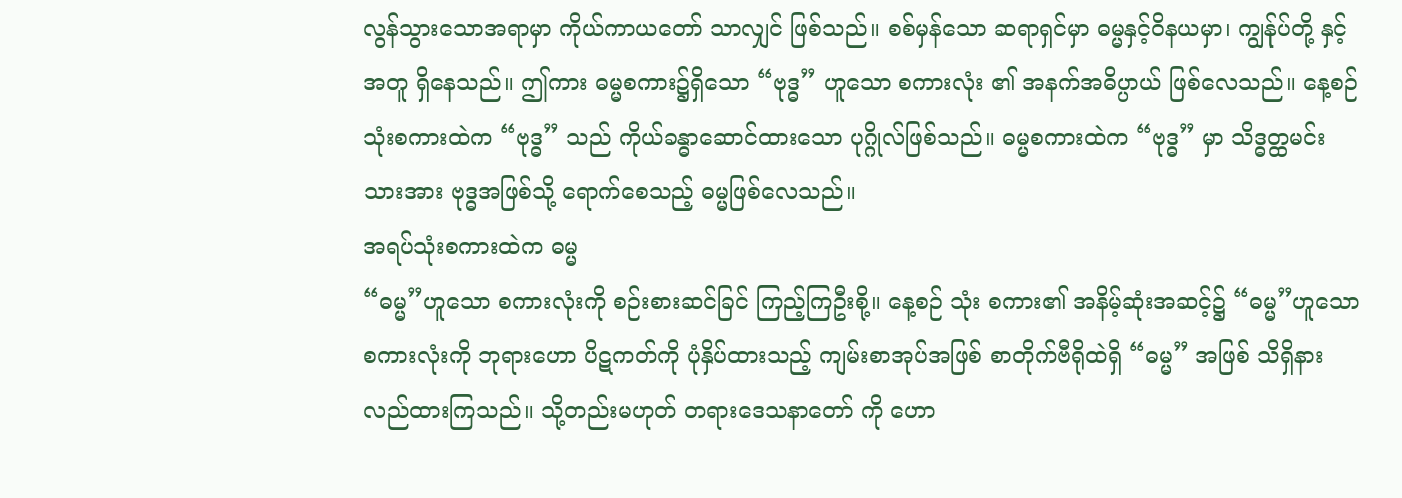လွန်သွားသောအရာမှာ ကိုယ်ကာယတော် သာလျှင် ဖြစ်သည်။ စစ်မှန်သော ဆရာရှင်မှာ ဓမ္မနှင့်ဝိနယမှာ၊ ကျွန်ုပ်တို့ နှင့်အတူ ရှိနေသည်။ ဤကား ဓမ္မစကား၌ရှိသော “ဗုဒ္ဓ” ဟူသော စကားလုံး ၏ အနက်အဓိပ္ပာယ် ဖြစ်လေသည်။ နေ့စဉ်သုံးစကားထဲက “ဗုဒ္ဓ” သည် ကိုယ်ခန္ဓာဆောင်ထားသော ပုဂ္ဂိုလ်ဖြစ်သည်။ ဓမ္မစကားထဲက “ဗုဒ္ဓ” မှာ သိဒ္ဓတ္ထမင်းသားအား ဗုဒ္ဓအဖြစ်သို့ ရောက်စေသည့် ဓမ္မဖြစ်လေသည်။
အရပ်သုံးစကားထဲက ဓမ္မ
“ဓမ္မ”ဟူသော စကားလုံးကို စဉ်းစားဆင်ခြင် ကြည့်ကြဦးစို့။ နေ့စဉ် သုံး စကား၏ အနိမ့်ဆုံးအဆင့်၌ “ဓမ္မ”ဟူသော စကားလုံးကို ဘုရားဟော ပိဋကတ်ကို ပုံနှိပ်ထားသည့် ကျမ်းစာအုပ်အဖြစ် စာတိုက်ဗီရိုထဲရှိ “ဓမ္မ” အဖြစ် သိရှိနားလည်ထားကြသည်။ သို့တည်းမဟုတ် တရားဒေသနာတော် ကို ဟော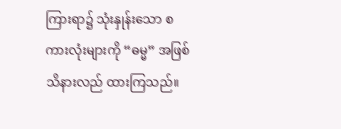ကြားရာ၌ သုံးနှုန်းသော စကားလုံးများကို “ဓမ္မ” အဖြစ် သိနားလည် ထားကြသည်။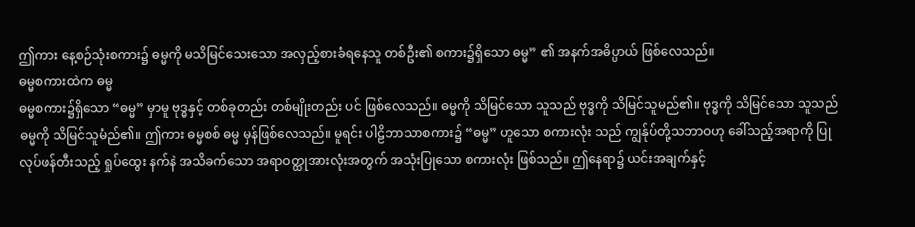ဤကား နေ့စဉ်သုံးစကား၌ ဓမ္မကို မသိမြင်သေးသော အလှည့်စားခံရနေသူ တစ်ဦး၏ စကား၌ရှိသော ဓမ္မ” ၏ အနက်အဓိပ္ပာယ် ဖြစ်လေသည်။
ဓမ္မစကားထဲက ဓမ္မ
ဓမ္မစကား၌ရှိသော “ဓမ္မ” မှာမူ ဗုဒ္ဓနှင့် တစ်ခုတည်း တစ်မျိုးတည်း ပင် ဖြစ်လေသည်။ ဓမ္မကို သိမြင်သော သူသည် ဗုဒ္ဓကို သိမြင်သူမည်၏။ ဗုဒ္ဓကို သိမြင်သော သူသည် ဓမ္မကို သိမြင်သူမံည်၏။ ဤကား ဓမ္မစစ် ဓမ္မ မှန်ဖြစ်လေသည်။ မူရင်း ပါဠိဘာသာစကား၌ “ဓမ္မ” ဟူသော စကားလုံး သည် ကျွန်ုပ်တို့သဘာဝဟု ခေါ်သည့်အရာကို ပြုလုပ်ဖန်တီးသည့် ရှုပ်ထွေး နက်နဲ အသိခက်သော အရာဝတ္ထုအားလုံးအတွက် အသုံးပြုသော စကားလုံး ဖြစ်သည်။ ဤနေရာ၌ ယင်းအချက်နှင့်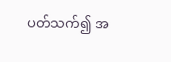ပတ်သက်၍ အ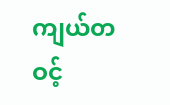ကျယ်တဝင့်